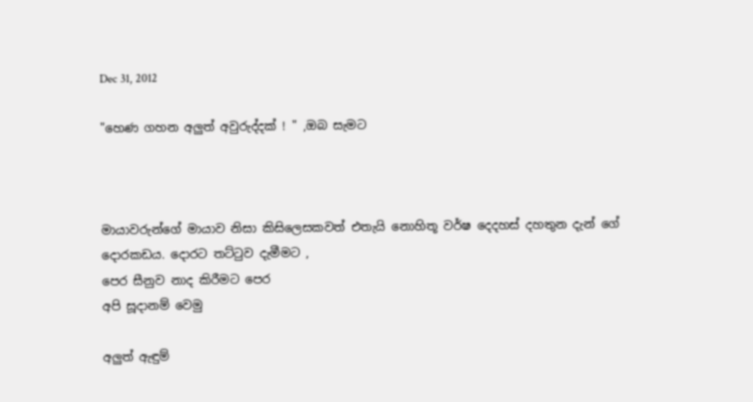Dec 31, 2012

"හෙණ ගහන අලුත් අවුරුද්දක් ! " ,ඔබ සැමට



මායාවරුන්ගේ මායාව නිසා කිසිලෙසකවත් එතැයි නොහිතූ වර්ෂ දෙදහස් දහතුන දැන් ගේ දොරකඩය. දොරට තට්ටුව දැමීමට ,
පෙර සීනුව නාද කිරීමට පෙර
අපි සූදානම් වෙමු

අලුත් ඇඳුම්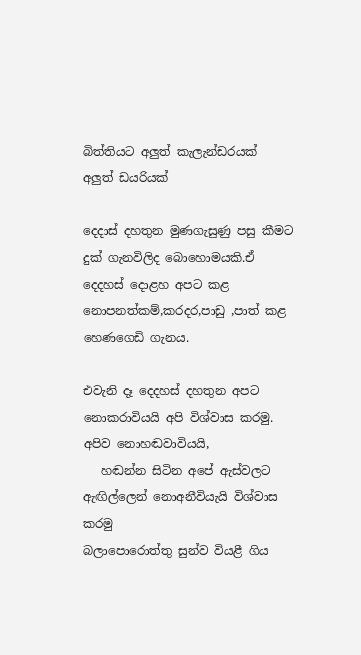බිත්තියට අලුත් කැලැන්ඩරයක්
අලුත් ඩයරියක්

දෙදාස් දහතුන මුණගැසුණු පසු කීමට දුක් ගැනවිලිද බොහොමයකි.ඒ දෙදහස් දොළහ අපට කළ නොපනත්කම්,කරදර,පාඩු ,පාත් කළ හෙණගෙඩි ගැනය.

එවැනි දෑ දෙදහස් දහතුන අපට නොකරාවියයි අපි විශ්වාස කරමු.
අපිව නොහඬවාවියයි,
   හඬන්න සිටින අපේ ඇස්වලට ඇඟිල්ලෙන් නොඅනීවියැයි විශ්වාස කරමු
බලාපොරොත්තු සුන්ව වියළී ගිය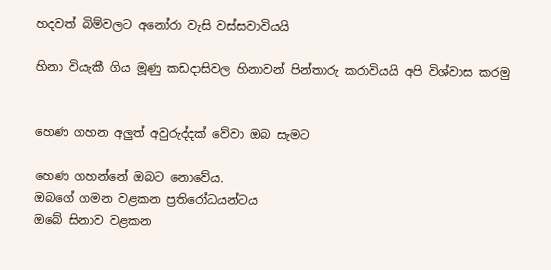හදවත් බිම්වලට අනෝරා වැසි වස්සවාවියයි

හිනා වියැකී ගිය මූණු කඩදාසිවල හිනාවන් පින්තාරු කරාවියයි අපි විශ්වාස කරමු


හෙණ ගහන අලුත් අවුරුද්දක් වේවා ඔබ සැමට

හෙණ ගහන්නේ ඔබට නොවේය.
ඔබගේ ගමන වළකන ප්‍රතිරෝධයන්ටය
ඔබේ සිනාව වළකන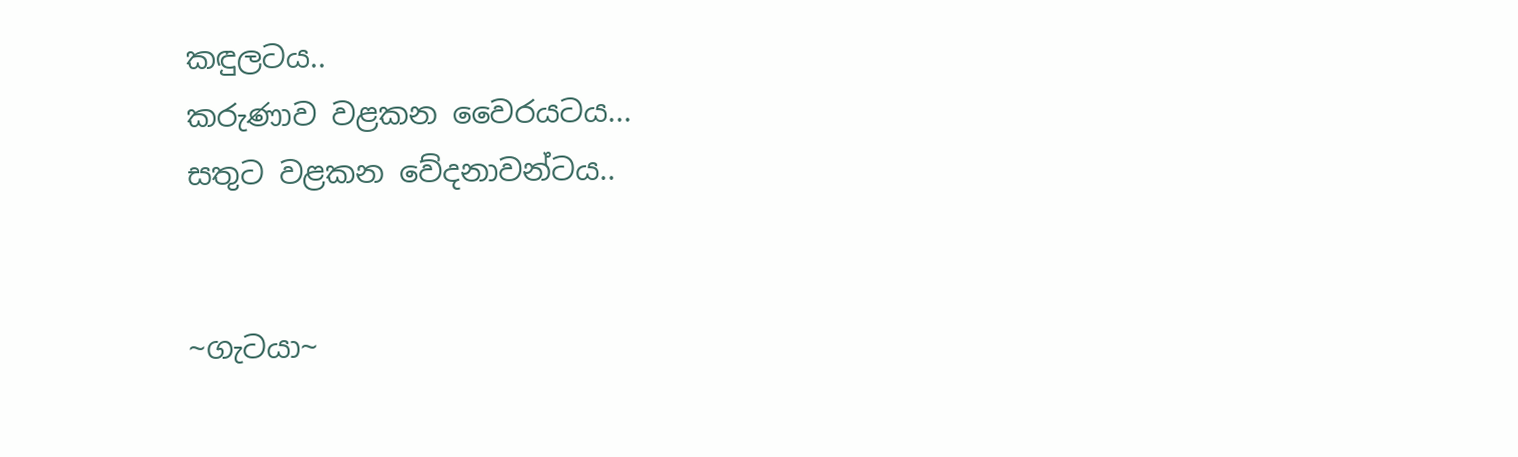කඳුලටය..
කරුණාව වළකන වෛරයටය...
සතුට වළකන වේදනාවන්ටය..


~ගැටයා~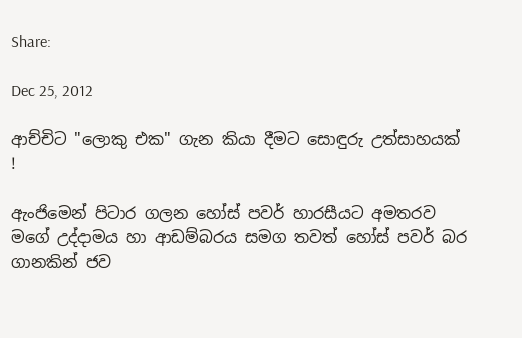Share:

Dec 25, 2012

ආච්චිට "ලොකු එක" ගැන කියා දීමට සොඳුරු උත්සාහයක් !

ඇංජිමෙන් පිටාර ගලන හෝස් පවර් හාරසීයට අමතරව මගේ උද්දාමය හා ආඩම්බරය සමග තවත් හෝස් පවර් බර ගානකින් ජව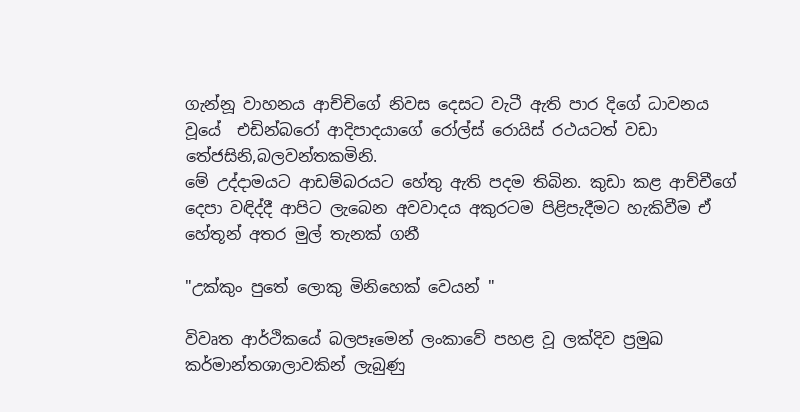ගැන්නූ වාහනය ආච්චිගේ නිවස දෙසට වැටී ඇති පාර දිගේ ධාවනය වූයේ  එඩින්බරෝ ආදිපාදයාගේ රෝල්ස් රොයිස් රථයටත් වඩා තේජසිනි,බලවන්තකමිනි.
මේ උද්දාමයට ආඩම්බරයට හේතු ඇති පදම තිබින. කුඩා කළ ආච්චීගේ දෙපා වඳිද්දී ආපිට ලැබෙන අවවාදය අකුරටම පිළිපැදීමට හැකිවීම ඒ හේතූන් අතර මුල් තැනක් ගනී

"උක්කුං පුතේ ලොකු මිනිහෙක් වෙයන් "

විවෘත ආර්ථිකයේ බලපෑමෙන් ලංකාවේ පහළ වූ ලක්දිව ප්‍රමුඛ කර්මාන්තශාලාවකින් ලැබුණු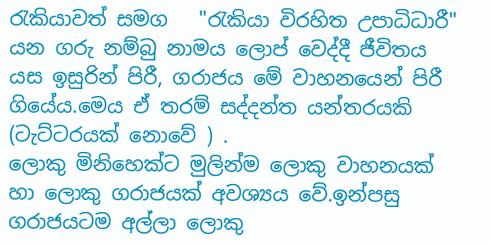රැකියාවත් සමග   "රැකියා විරහිත උපාධිධාරී" යන ගරු නම්බු නාමය ලොප් වෙද්දී ජීවිතය යස ඉසුරින් පිරී, ගරාජය මේ වාහනයෙන් පිරී ගියේය.මෙය ඒ තරම් සද්දන්ත යන්තරයකි (ටැට්ටරයක් නොවේ ) .
ලොකු මිනිහෙක්ට මුලින්ම ලොකු වාහනයක් හා ලොකු ගරාජයක් අවශ්‍යය වේ.ඉන්පසු ගරාජයටම අල්ලා ලොකු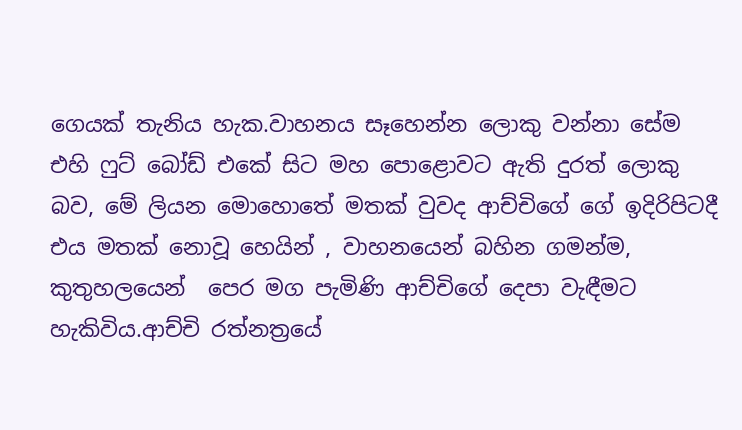ගෙයක් තැනිය හැක.වාහනය සෑහෙන්න ලොකු වන්නා සේම එහි ෆුට් බෝඩ් එකේ සිට මහ පොළොවට ඇති දුරත් ලොකු බව, මේ ලියන මොහොතේ මතක් වුවද ආච්චිගේ ගේ ඉදිරිපිටදී එය මතක් නොවූ හෙයින් , වාහනයෙන් බහින ගමන්ම, කුතුහලයෙන්  පෙර මග පැමිණි ආච්චිගේ දෙපා වැඳීමට හැකිවිය.ආච්චි රත්නත්‍රයේ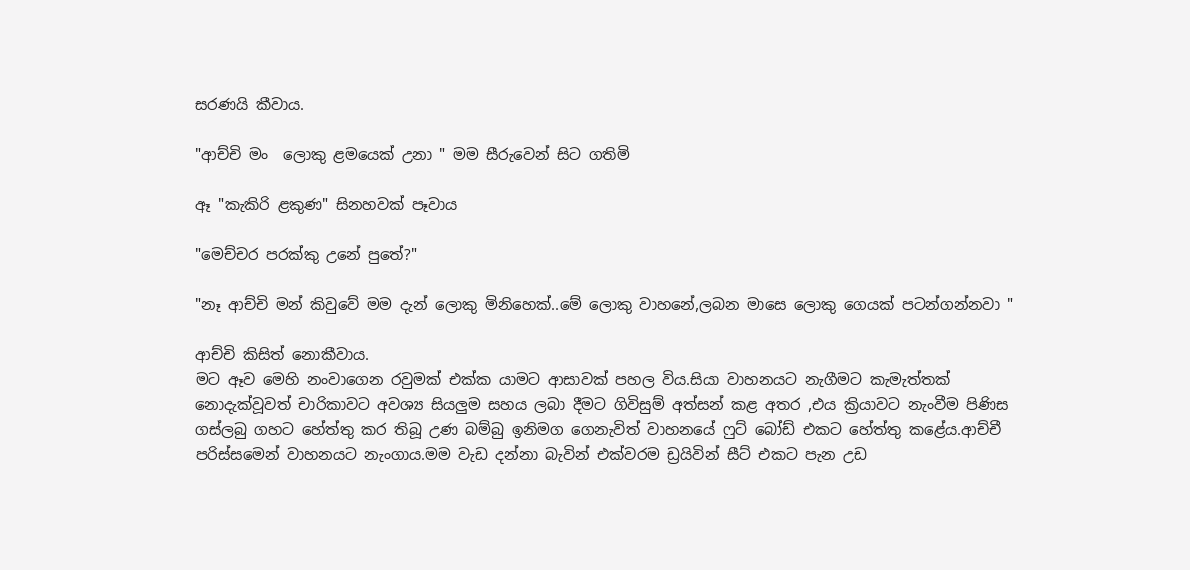සරණයි කීවාය.

"ආච්චි මං  ලොකු ළමයෙක් උනා " මම සීරුවෙන් සිට ගතිමි

ඈ "කැකිරි ළකුණ" සිනහවක් පෑවාය

"මෙච්චර පරක්කු උනේ පුතේ?"

"නෑ ආච්චි මන් කිවුවේ මම දැන් ලොකු මිනිහෙක්..මේ ලොකු වාහනේ,ලබන මාසෙ ලොකු ගෙයක් පටන්ගන්නවා "

ආච්චි කිසිත් නොකීවාය.
මට ඈව මෙහි නංවාගෙන රවුමක් එක්ක යාමට ආසාවක් පහල විය.සියා වාහනයට නැගීමට කැමැත්තක් නොදැක්වූවත් චාරිකාවට අවශ්‍ය සියලුම සහය ලබා දීමට ගිවිසුම් අත්සන් කළ අතර ,එය ක්‍රියාවට නැංවීම පිණිස ගස්ලබු ගහට හේත්තු කර තිබූ උණ බම්බු ඉනිමග ගෙනැවිත් වාහනයේ ෆුට් බෝඩ් එකට හේත්තු කළේය.ආච්චී පරිස්සමෙන් වාහනයට නැංගාය.මම වැඩ දන්නා බැවින් එක්වරම ඩ්‍රයිවින් සීට් එකට පැන උඩ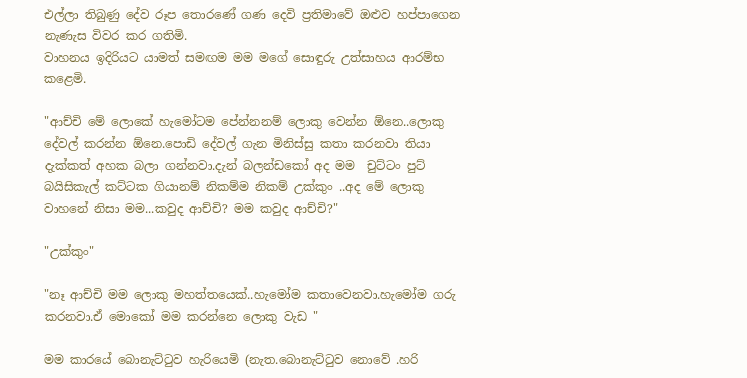එල්ලා තිබුණු දේව රූප තොරණේ ගණ දෙවි ප්‍රතිමාවේ ඔළුව හප්පාගෙන නැණැස විවර කර ගතිමි.
වාහනය ඉදිරියට යාමත් සමඟම මම මගේ සොඳුරු උත්සාහය ආරම්භ කළෙමි.

"ආච්චි මේ ලොකේ හැමෝටම පේන්නනම් ලොකු වෙන්න ඕනෙ..ලොකු දේවල් කරන්න ඕනෙ.පොඩි දේවල් ගැන මිනිස්සු කතා කරනවා තියා දැක්කත් අහක බලා ගන්නවා.දැන් බලන්ඩකෝ අද මම  චුට්ටං පුට් බයිසිකැල් කට්ටක ගියානම් නිකම්ම නිකම් උක්කුං ..අද මේ ලොකු වාහනේ නිසා මම...කවුද ආච්චි? මම කවුද ආච්චි?"

"උක්කුං"

"නෑ ආච්චි මම ලොකු මහත්තයෙක්..හැමෝම කතාවෙනවා.හැමෝම ගරු කරනවා.ඒ මොකෝ මම කරන්නෙ ලොකු වැඩ "

මම කාරයේ බොනැට්ටුව හැරියෙමි (නැත.බොනැට්ටුව නොවේ .හරි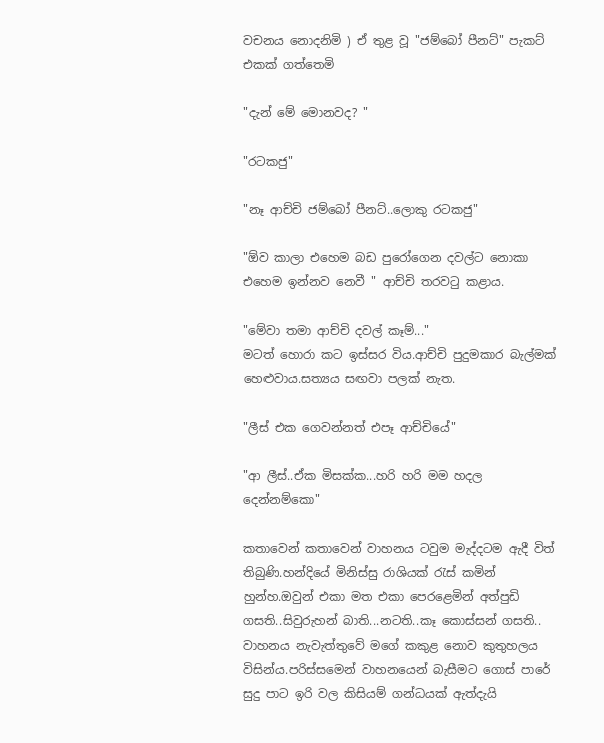වචනය නොදනිමි ) ඒ තුළ වූ "ජම්බෝ පීනට්" පැකට් එකක් ගත්තෙමි

"දැන් මේ මොනවද? "

"රටකජු"

"නෑ ආච්චි ජම්බෝ පීනට්..ලොකු රටකජු"

"ඕව කාලා එහෙම බඩ පුරෝගෙන දවල්ට නොකා එහෙම ඉන්නව නෙවී " ආච්චි තරවටු කළාය.

"මේවා තමා ආච්චි දවල් කෑම්..."
මටත් හොරා කට ඉස්සර විය.ආච්චි පුදුමකාර බැල්මක් හෙළුවාය.සත්‍යය සඟවා පලක් නැත.

"ලීස් එක ගෙවන්නත් එපෑ ආච්චියේ"

"ආ ලීස්..ඒක මිසක්ක...හරි හරි මම හදල දෙන්නම්කො"

කතාවෙන් කතාවෙන් වාහනය ටවුම මැද්දටම ඇදී විත් තිබුණි.හන්දියේ මිනිස්සු රාශියක් රැස් කමින් හුන්හ.ඔවුන් එකා මත එකා පෙරළෙමින් අත්පුඩි ගසති..සිවුරුහන් බාති...නටති..කෑ කොස්සන් ගසති..
වාහනය නැවැත්තුවේ මගේ කකුළ නොව කුතුහලය විසින්ය.පරිස්සමෙන් වාහනයෙන් බැසීමට ගොස් පාරේ සුදු පාට ඉරි වල කිසියම් ගන්ධයක් ඇත්දැයි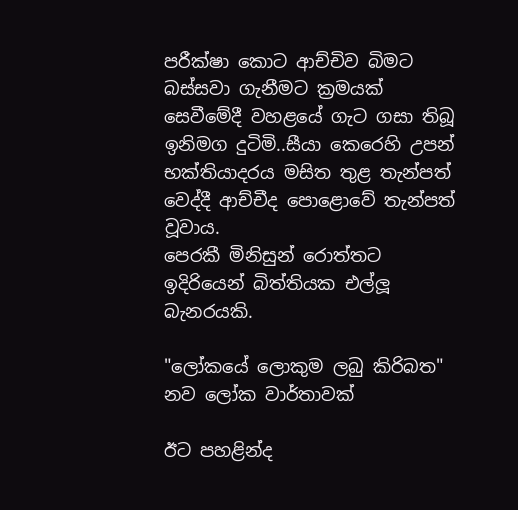පරීක්ෂා කොට ආච්චිව බිමට බස්සවා ගැනීමට ක්‍රමයක් සෙවීමේදී වහළයේ ගැට ගසා තිබූ ඉනිමග දුටිමි..සීයා කෙරෙහි උපන් භක්තියාදරය මසිත තුළ තැන්පත් වෙද්දී ආච්චීද පොළොවේ තැන්පත් වූවාය.
පෙරකී මිනිසුන් රොත්තට ඉදිරියෙන් බිත්තියක එල්ලූ බැනරයකි.

"ලෝකයේ ලොකුම ලබු කිරිබත"
නව ලෝක වාර්තාවක්

ඊට පහළින්ද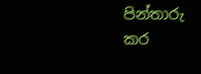පින්තාරු කර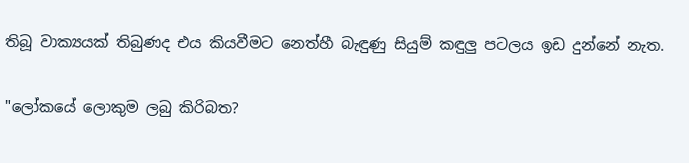තිබූ වාක්‍යයක් තිබුණද එය කියවීමට නෙත්හී බැඳුණු සියුම් කඳුලු පටලය ඉඩ දුන්නේ නැත.

"ලෝකයේ ලොකුම ලබු කිරිබත?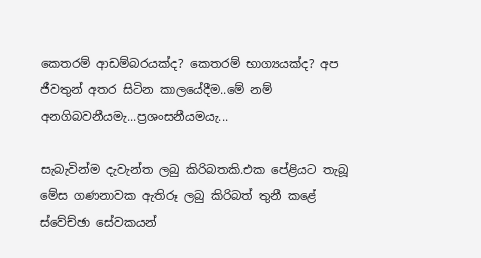කෙතරම් ආඩම්බරයක්ද? කෙතරම් භාග්‍යයක්ද? අප ජීවතුන් අතර සිටින කාලයේදීම..මේ නම් අනගිබවනීයමැ...ප්‍රශංසනීයමයැ...

සැබැවින්ම දැවැන්ත ලබු කිරිබතකි.එක පේළියට තැබූ මේස ගණනාවක ඇතිරූ ලබු කිරිබත් තුනී කළේ ස්වේච්ඡා සේවකයන්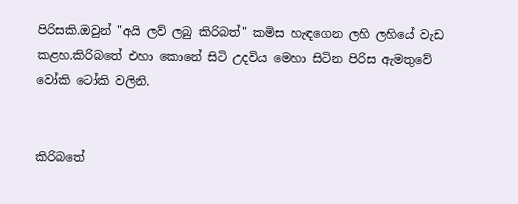පිරිසකි.ඔවුන් "අයි ලව් ලබු කිරිබත්" කමිස හැඳගෙන ලහි ලහියේ වැඩ කළහ.කිරිබතේ එහා කොනේ සිටි උදවිය මෙහා සිටින පිරිස ඇමතුවේ වෝකි ටෝකි වලිනි.


කිරිබතේ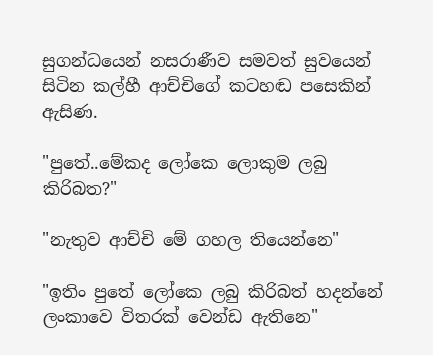සුගන්ධයෙන් නසරාණීව සමවත් සුවයෙන් සිටින කල්හී ආච්චිගේ කටහඬ පසෙකින් ඇසිණ.

"පුතේ..මේකද ලෝකෙ ලොකුම ලබු කිරිබත?"

"නැතුව ආච්චි මේ ගහල තියෙන්නෙ"

"ඉතිං පුතේ ලෝකෙ ලබු කිරිබත් හදන්නේ ලංකාවෙ විතරක් වෙන්ඩ ඇතිනෙ"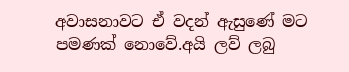අවාසනාවට ඒ වදන් ඇසුණේ මට පමණක් නොවේ.අයි ලව් ලබු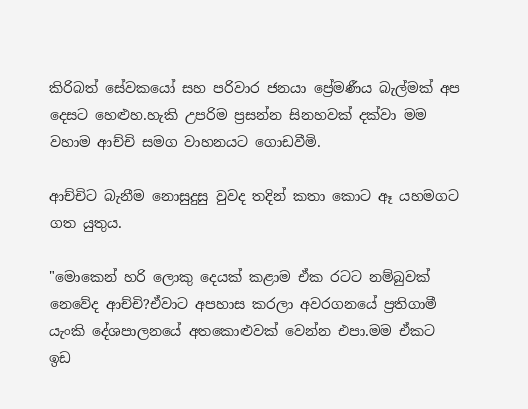කිරිබත් සේවකයෝ සහ පරිවාර ජනයා ප්‍රේමණීය බැල්මක් අප දෙසට හෙළුහ.හැකි උපරිම ප්‍රසන්න සිනහවක් දක්වා මම වහාම ආච්චි සමග වාහනයට ගොඩවීමි.

ආච්චිට බැනීම නොසුදුසු වුවද තදින් කතා කොට ඈ යහමගට ගත යුතුය.

"මොකෙන් හරි ලොකු දෙයක් කළාම ඒක රටට නම්බුවක් නෙවේද ආච්චි?ඒවාට අපහාස කරලා අවරගනයේ ප්‍රතිගාමී යැංකි දේශපාලනයේ අතකොළුවක් වෙන්න එපා.මම ඒකට ඉඩ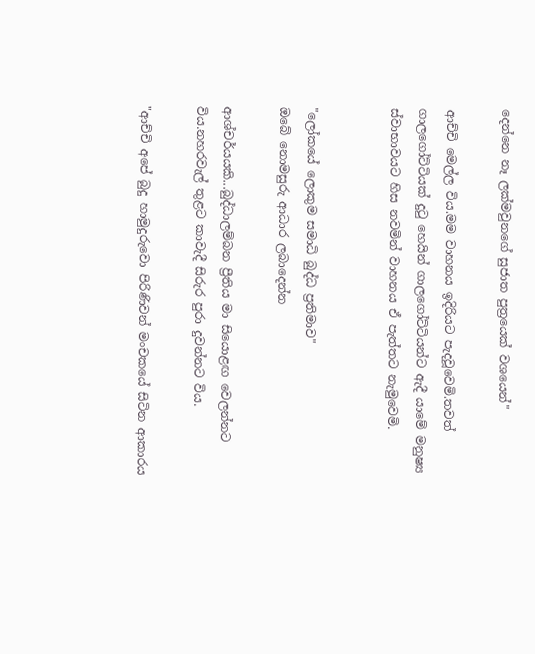දෙන්නෙ නෑ ලක්මවුනගේ සුජාත පුත්‍රයෙක් වශයෙන්"

ආච්චි මෙල්ල විය.මම වාහනය ඉදිරියට පැදවූවෙමි.තවත් ගාලගෝට්ටියක් දුටු හෙයින් ගාලගෝට්ටියන්ට ඇදී යාමේ මනුෂ්‍ය ස්වාභාවයට හිස නවමින් වාහනය ඒ පැත්තට නැමුවෙමි.


"ලෝකයේ ලොකුම සමාධි බුද්ධ ප්‍රතිමාව"
ඔබේ නොමසුරු ආධාර ලබාදෙන්න

ආශ්චර්යයකි...බුද්ධාලම්බන ප්‍රීතිය මා සියොළඟ වෙලන්නට විය.නහරවැල් තුළට කාවැදී සිරුර පුරා දුවන්නට විය.

"ආච්චි අපේ බුදු හාමුදුරුවො පිරිණිවන් මංචකයේ සිටින ආකාරය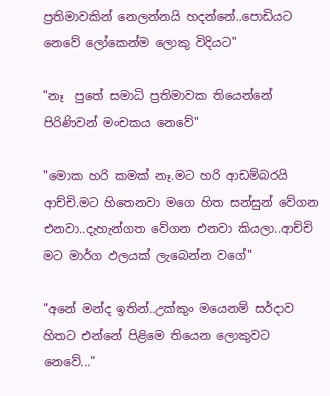ප්‍රතිමාවකින් නෙලන්නයි හදන්නේ..පොඩියට නෙවේ ලෝකෙන්ම ලොකු විදියට"

"නෑ  පුතේ සමාධි ප්‍රතිමාවක තියෙන්නේ පිරිණිවන් මංචකය නෙවේ"

"මොක හරි කමක් නෑ.මට හරි ආඩම්බරයි ආච්චි.මට හිතෙනවා මගෙ හිත සන්සුන් වේගන එනවා..දැහැන්ගත වේගන එනවා කියලා..ආච්චි මට මාර්ග ඵලයක් ලැබෙන්න වගේ"

"අනේ මන්ද ඉතින්..උක්කුං මයෙනම් සර්දාව හිතට එන්නේ පිළිමෙ තියෙන ලොකුවට නෙවේ..."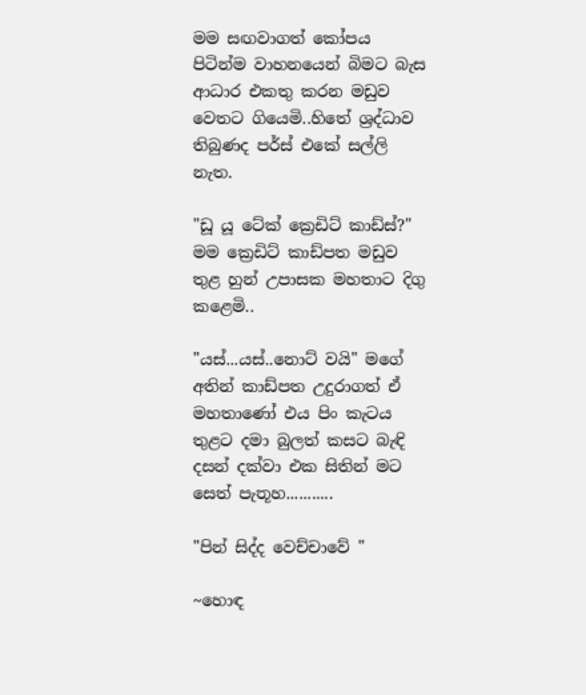මම සඟවාගත් කෝපය පිටින්ම වාහනයෙන් බිමට බැස ආධාර එකතු කරන මඩුව වෙතට ගියෙමි..හිතේ ශ්‍රද්ධාව තිබුණද පර්ස් එකේ සල්ලි නැත.

"ඩූ යූ ටේක් ක්‍රෙඩිට් කාඩ්ස්?" මම ක්‍රෙඩිට් කාඩ්පත මඩුව තුළ හුන් උපාසක මහතාට දිගු කළෙමි..

"යස්...යස්..නොට් වයි" මගේ අතින් කාඩ්පත උදුරාගත් ඒ මහතාණෝ එය පිං කැටය තුළට දමා බුලත් කසට බැඳි දසන් දක්වා එක සිතින් මට සෙත් පැතූහ...........

"පින් සිද්ද වෙච්චාවේ "

~හොඳ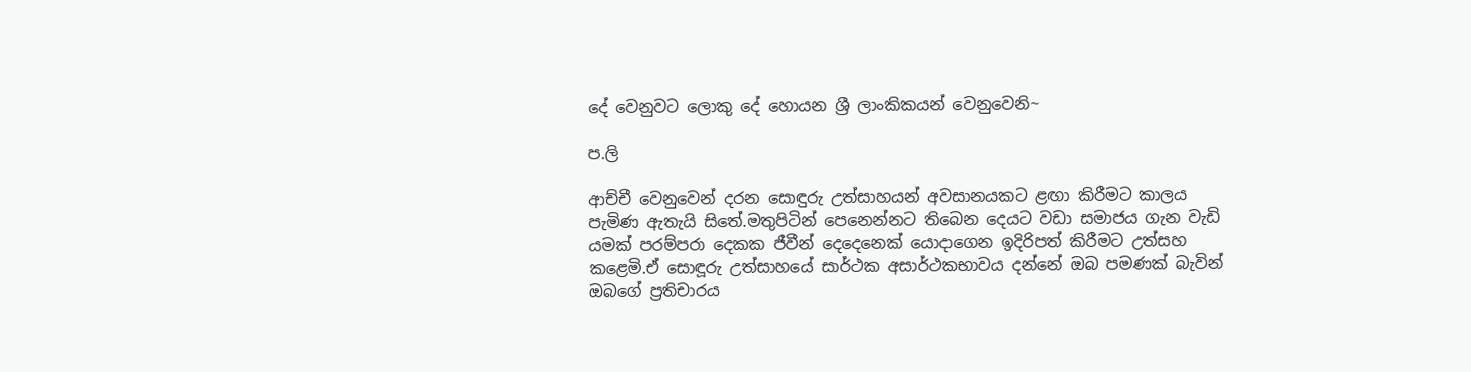දේ වෙනුවට ලොකු දේ හොයන ශ්‍රී ලාංකිකයන් වෙනුවෙනි~

ප.ලි

ආච්චී වෙනුවෙන් දරන සොඳුරු උත්සාහයන් අවසානයකට ළඟා කිරීමට කාලය පැමිණ ඇතැයි සිතේ.මතුපිටින් පෙනෙන්නට තිබෙන දෙයට වඩා සමාජය ගැන වැඩි යමක් පරම්පරා දෙකක ජීවීන් දෙදෙනෙක් යොදාගෙන ඉදිරිපත් කිරීමට උත්සහ කළෙමි.ඒ සොඳූරු උත්සාහයේ සාර්ථක අසාර්ථකභාවය දන්නේ ඔබ පමණක් බැවින් ඔබගේ ප්‍රතිචාරය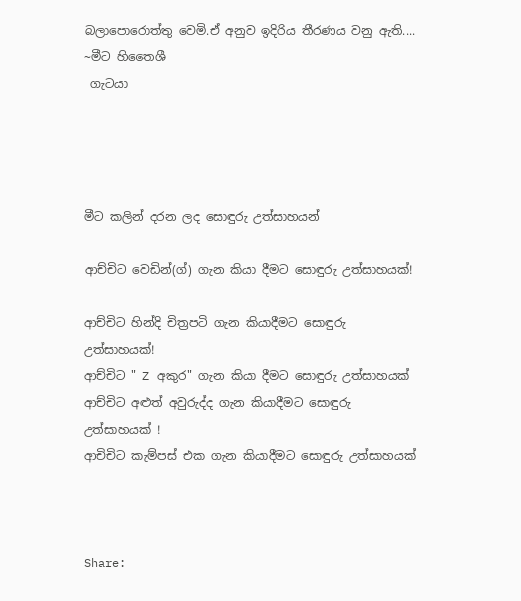බලාපොරොත්තු වෙමි.ඒ අනුව ඉදිරිය තීරණය වනු ඇති....
~මීට හිතෛශී
 ගැටයා




මීට කලින් දරන ලද සොඳුරු උත්සාහයන්

ආච්චිට වෙඩින්(ග්) ගැන කියා දීමට සොඳුරු උත්සාහයක්!

ආච්චිට හින්දි චිත්‍රපටි ගැන කියාදීමට සොඳුරු උත්සාහයක්!
ආච්චිට " Z අකුර" ගැන කියා දීමට සොඳුරු උත්සාහයක්
ආච්චිට අළුත් අවුරුද්ද ගැන කියාදීමට සොඳුරු උත්සාහයක් !
ආචිචිට කැම්පස් එක ගැන කියාදීමට සොඳුරු උත්සාහයක්



Share: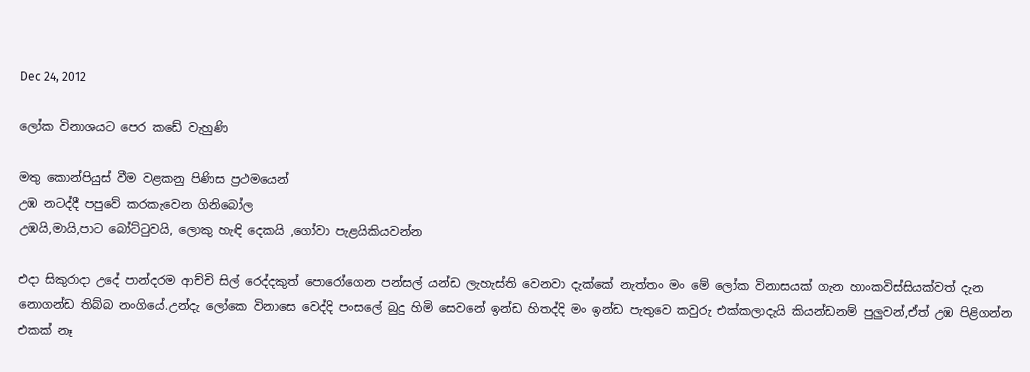Dec 24, 2012

ලෝක විනාශයට පෙර කඩේ වැහුණි

මතු කොන්පියුස් වීම වළකනු පිණිස ප්‍රථමයෙන්
උඹ නටද්දී පපුවේ කරකැවෙන ගිනිබෝල
උඹයි,මායි,පාට බෝට්ටුවයි, ලොකු හැඳි දෙකයි ,ගෝවා පැළයිකියවන්න

එදා සිකුරාදා උදේ පාන්දරම ආච්චි සිල් රෙද්දකුත් පොරෝගෙන පන්සල් යන්ඩ ලැහැස්ති වෙනවා දැක්කේ නැත්තං මං මේ ලෝක විනාසයක් ගැන හාංකවිස්සියක්වත් දැන නොගන්ඩ තිබ්බ නංගියේ.උන්දැ ලෝකෙ විනාසෙ වෙද්දි පංසලේ බුදු හිමි සෙවනේ ඉන්ඩ හිතද්දි මං ඉන්ඩ පැතුවෙ කවුරු එක්කලාදැයි කියන්ඩනම් පුලුවන්,ඒත් උඹ පිළිගන්න එකක් නෑ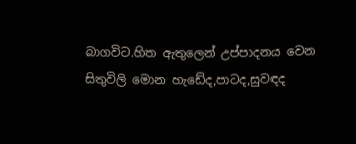බාගවිට.හිත ඇතුලෙන් උප්පාදනය වෙන සිතුවිලි මොන හැඩේද,පාටද,සුවඳද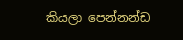කියලා පෙන්නන්ඩ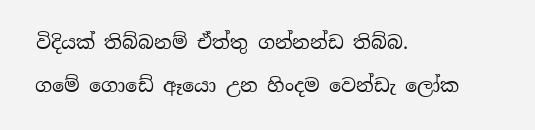විදියක් තිබ්බනම් ඒත්තු ගන්නන්ඩ තිබ්බ.
ගමේ ගොඩේ ඈයො උන හිංදම වෙන්ඩැ ලෝක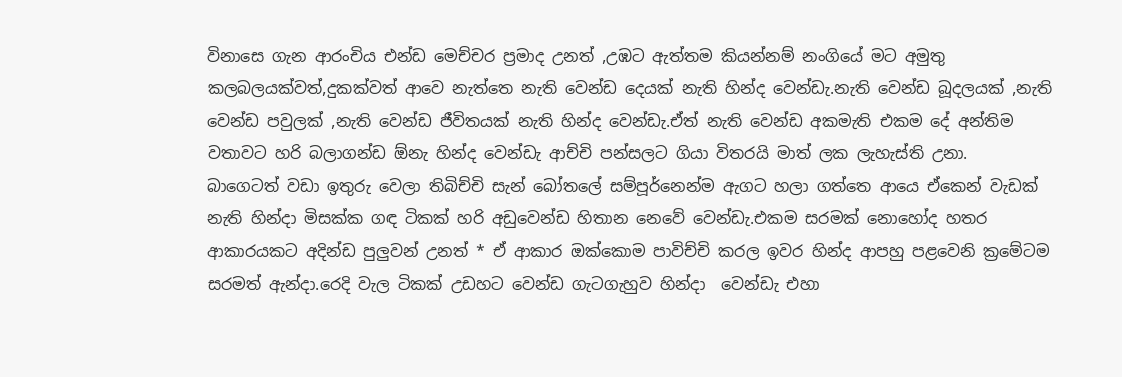විනාසෙ ගැන ආරංචිය එන්ඩ මෙච්චර ප්‍රමාද උනත් ,උඹට ඇත්තම කියන්නම් නංගියේ මට අමුතු කලබලයක්වත්,දුකක්වත් ආවෙ නැත්තෙ නැති වෙන්ඩ දෙයක් නැති හින්ද වෙන්ඩැ.නැති වෙන්ඩ බූදලයක් ,නැති වෙන්ඩ පවුලක් ,නැති වෙන්ඩ ජීවිතයක් නැති හින්ද වෙන්ඩැ.ඒත් නැති වෙන්ඩ අකමැති එකම දේ අන්තිම වතාවට හරි බලාගන්ඩ ඕනැ හින්ද වෙන්ඩැ ආච්චි පන්සලට ගියා විතරයි මාත් ලක ලැහැස්ති උනා.
බාගෙටත් වඩා ඉතුරු වෙලා තිබිච්චි සැන් බෝතලේ සම්පූර්නෙන්ම ඇගට හලා ගත්තෙ ආයෙ ඒකෙන් වැඩක් නැති හින්දා මිසක්ක ගඳ ටිකක් හරි අඩුවෙන්ඩ හිතාන නෙවේ වෙන්ඩැ.එකම සරමක් නොහෝද හතර ආකාරයකට අදින්ඩ පුලුවන් උනත් * ඒ ආකාර ඔක්කොම පාවිච්චි කරල ඉවර හින්ද ආපහු පළවෙනි ක්‍රමේටම සරමත් ඇන්දා.රෙදි වැල ටිකක් උඩහට වෙන්ඩ ගැටගැහුව හින්දා  වෙන්ඩැ එහා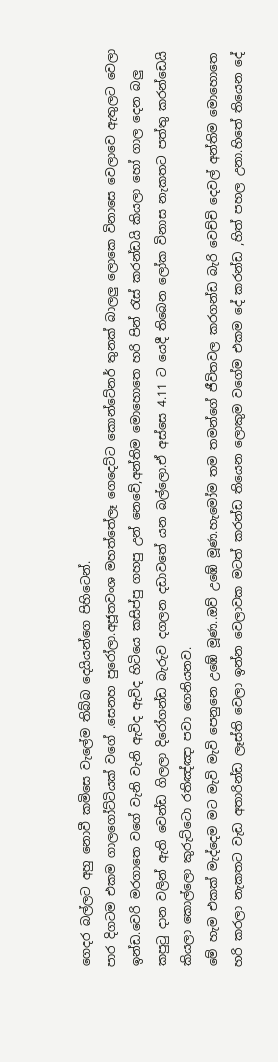ගෙදර බල්ලට අහු නොවී කමිසෙ වැලේම තිබ්බ දෙයියන්ගෙ පිහිටෙන්.
පාර දිගටම එකම ගාලගෝට්ටියක් වගේ .සෙනහ පුරෝලා.අජූතවංශ මහත්තේලෑ ගෙදෙට්ට කොන්ටේනර් තුනක් බාලලු ලොකෙ විනාසෙ වෙලාවෙ ඇතුලට වෙලා ඉන්ඩ.වෙරි මරගාතෙ වගේ වැනි වැනි ඇවිද ඇවිද හිටියෙ කසිප්පු ගහපු උන් නෙවේ,අන්තිම මොහොතෙ හරි පින් රැස් කරන්ඩයි කියලා හෝ ගාල දෙන බලු කපුටු දාන වලින් ඇති වෙන්ඩ ගිලලා දිරෝගන්ඩ බැරුව දගලන දඩාවතේ යන බල්ලො.ඒ අස්සෙ 4.11 ට යෙදී තිබෙන ලෝක විනාස නැකතට පත්තු කරන්ඩෙයි කියලා කොල්ලො කුරුට්ටො රතිඤ්ඤා පවා ගෙනියනව.
මේ හැම එකක් මැද්දෙම මට මැවි මැවි පෙනුනෙ උඹේ මූණ..ඔව් උඹේ මූණ.හැමෝම තම තමන්ගේ ජීවිතවල කරගන්ඩ බැරි වෙච්චි දෙවල් අන්තිම මොහොතෙ හරි කරලා නැකතට වැඩ අතාරින්ඩ ලෑස්ති වෙලා ඉන්න වෙලාවක මටත් කරන්ඩ තියෙන ලොකුම වගේම එකම දේ කරන්ඩ ,හිත් පහල උනා.හිතේ තියෙන දේ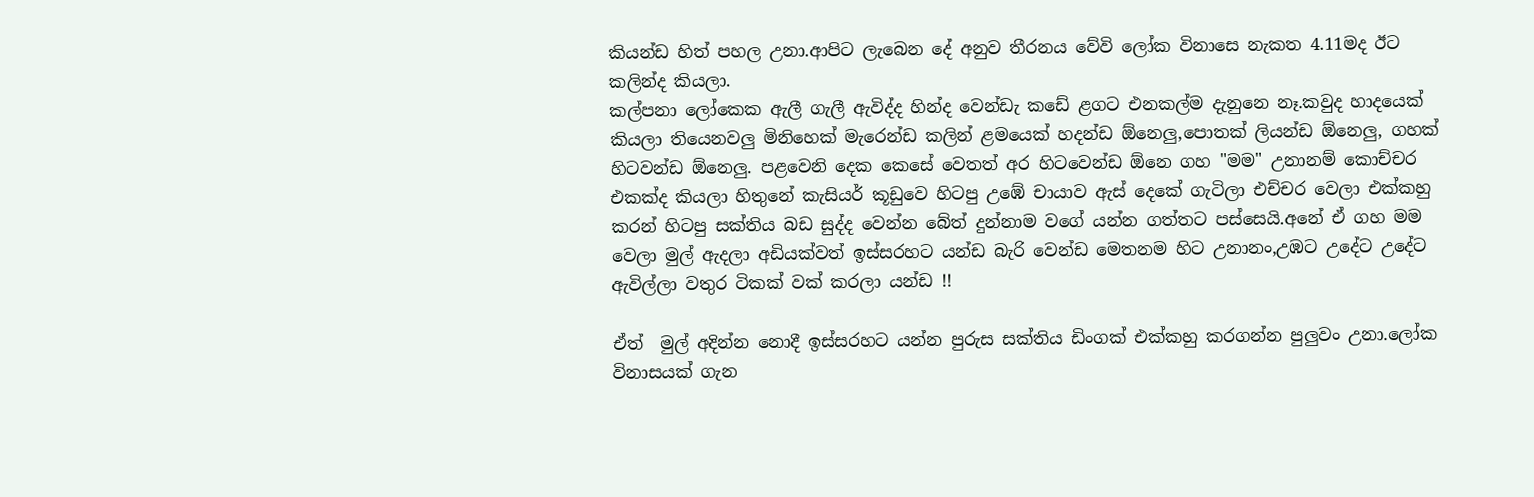කියන්ඩ හිත් පහල උනා.ආපිට ලැබෙන දේ අනුව තීරනය වේවි ලෝක විනාසෙ නැකත 4.11මද ඊට කලින්ද කියලා.
කල්පනා ලෝකෙක ඇලී ගැලී ඇවිද්ද හින්ද වෙන්ඩැ කඩේ ළගට එනකල්ම දැනුනෙ නෑ.කවුද හාදයෙක් කියලා තියෙනවලු මිනිහෙක් මැරෙන්ඩ කලින් ළමයෙක් හදන්ඩ ඕනෙලු,පොතක් ලියන්ඩ ඕනෙලු, ගහක් හිටවන්ඩ ඕනෙලු. පළවෙනි දෙක කෙසේ වෙතත් අර හිටවෙන්ඩ ඕනෙ ගහ "මම" උනානම් කොච්චර එකක්ද කියලා හිතුනේ කැසියර් කූඩුවෙ හිටපු උඹේ චායාව ඇස් දෙකේ ගැටිලා එච්චර වෙලා එක්කහු කරන් හිටපු සක්තිය බඩ සුද්ද වෙන්න බේත් දුන්නාම වගේ යන්න ගත්තට පස්සෙයි.අනේ ඒ ගහ මම වෙලා මුල් ඇදලා අඩියක්වත් ඉස්සරහට යන්ඩ බැරි වෙන්ඩ මෙතනම හිට උනානං,උඹට උදේට උදේට ඇවිල්ලා වතුර ටිකක් වක් කරලා යන්ඩ !!

ඒත්  මුල් අදින්න නොදී ඉස්සරහට යන්න පුරුස සක්තිය ඩිංගක් එක්කහු කරගන්න පුලුවං උනා.ලෝක විනාසයක් ගැන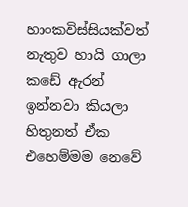හාංකවිස්සියක්වත් නැතුව හායි ගාලා කඩේ ඇරන් ඉන්නවා කියලා හිතුනත් ඒක එහෙම්මම නෙවේ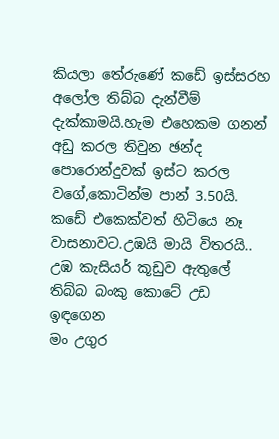කියලා තේරුණේ කඩේ ඉස්සරහ අලෝල තිබ්බ දැන්වීම් දැක්කාමයි.හැම එහෙකම ගනන් අඩු කරල තිවුන ඡන්ද පොරොන්දුවක් ඉස්ට කරල වගේ,කොටින්ම පාන් 3.50යි.
කඩේ එකෙක්වත් හිටියෙ නෑ වාසනාවට.උඹයි මායි විතරයි..
උඹ කැසියර් කූඩුව ඇතුලේ තිබ්බ බංකු කොටේ උඩ ඉඳගෙන
මං උගුර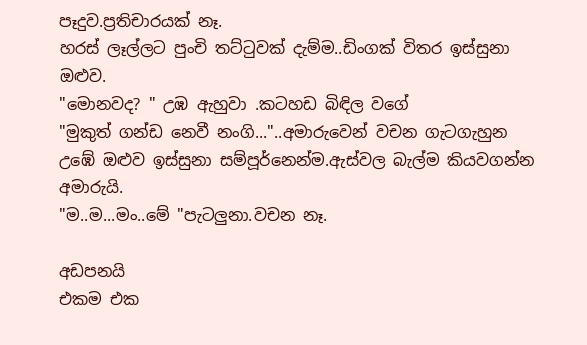පෑදුව.ප්‍රතිචාරයක් නෑ.
හරස් ලෑල්ලට පුංචි තට්ටුවක් දැම්ම..ඩිංගක් විතර ඉස්සුනා ඔළුව.
"මොනවද? " උඹ ඇහුවා .කටහඩ බිඳිල වගේ
"මුකුත් ගන්ඩ නෙවී නංගි..."..අමාරුවෙන් වචන ගැටගැහුන
උඹේ ඔළුව ඉස්සුනා සම්පූර්නෙන්ම.ඇස්වල බැල්ම කියවගන්න අමාරුයි.
"ම..ම...මං..මේ "පැටලුනා.වචන නෑ.

අඩපනයි
එකම එක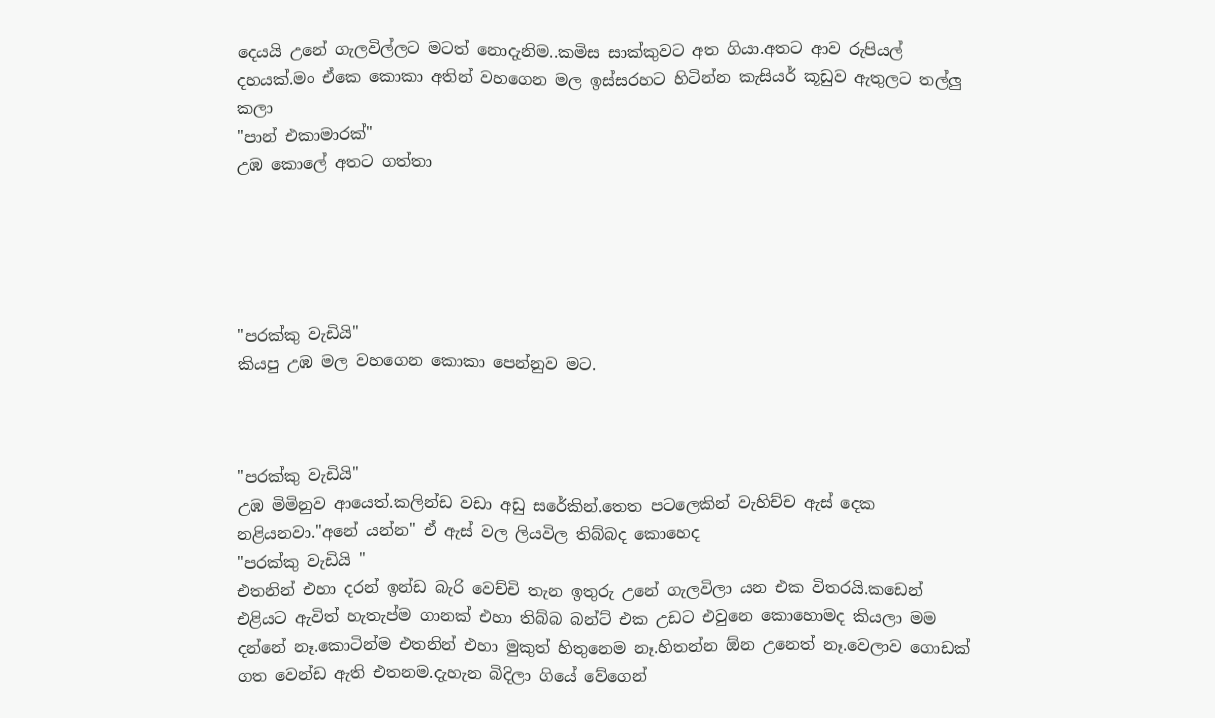දෙයයි උනේ ගැලවිල්ලට මටත් නොදැනිම..කමිස සාක්කුවට අත ගියා.අතට ආව රුපියල් දහයක්.මං ඒකෙ කොකා අතින් වහගෙන මල ඉස්සරහට හිටින්න කැසියර් කූඩුව ඇතුලට තල්ලු කලා
"පාන් එකාමාරක්"
උඹ කොලේ අතට ගත්තා





"පරක්කු වැඩියි"
කියපු උඹ මල වහගෙන කොකා පෙන්නුව මට.



"පරක්කු වැඩියි"
උඹ මිමිනුව ආයෙත්.කලින්ඩ වඩා අඩු සරේකින්.තෙත පටලෙකින් වැහිච්ච ඇස් දෙක නළියනවා."අනේ යන්න" ඒ ඇස් වල ලියවිල තිබ්බද කොහෙද
"පරක්කු වැඩියි "
එතනින් එහා දරන් ඉන්ඩ බැරි වෙච්චි තැන ඉතුරු උනේ ගැලවිලා යන එක විතරයි.කඩෙන් එළියට ඇවිත් හැතැප්ම ගානක් එහා තිබ්බ බන්ට් එක උඩට එවුනෙ කොහොමද කියලා මම දන්නේ නෑ.කොටින්ම එතනින් එහා මුකුත් හිතුනෙම නෑ.හිතන්න ඕන උනෙත් නෑ.වෙලාව ගොඩක් ගත වෙන්ඩ ඇති එතනම.දැහැන බිදිලා ගියේ වේගෙන්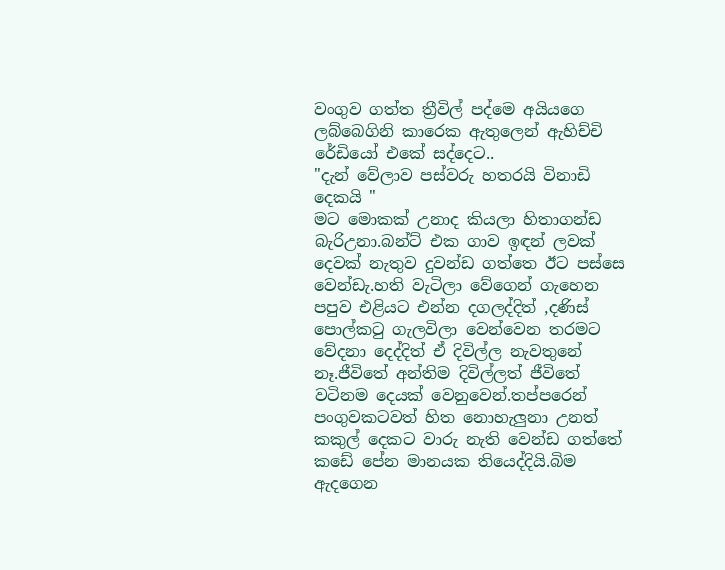වංගුව ගත්ත ත්‍රීවිල් පද්මෙ අයියගෙ ලබ්බෙගිනි කාරෙක ඇතුලෙන් ඇහිච්චි රේඩියෝ එකේ සද්දෙට..
"දැන් වේලාව පස්වරු හතරයි විනාඩි දෙකයි "
මට මොකක් උනාද කියලා හිතාගන්ඩ බැරිඋනා.බන්ට් එක ගාව ඉඳන් ලවක් දෙවක් නැතුව දුවන්ඩ ගත්තෙ ඊට පස්සෙ වෙන්ඩැ.හති වැටිලා වේගෙන් ගැහෙන පපුව එළියට එන්න දගලද්දිත් ,දණිස් පොල්කටු ගැලවිලා වෙන්වෙන තරමට වේදනා දෙද්දිත් ඒ දිවිල්ල නැවතුනේ නෑ.ජීවිතේ අන්තිම දිවිල්ලත් ජීවිතේ වටිනම දෙයක් වෙනුවෙන්.තප්පරෙන් පංගුවකටවත් හිත නොහැලුනා උනත් කකුල් දෙකට වාරු නැති වෙන්ඩ ගත්තේ කඩේ පේන මානයක තියෙද්දියි.බිම ඇදගෙන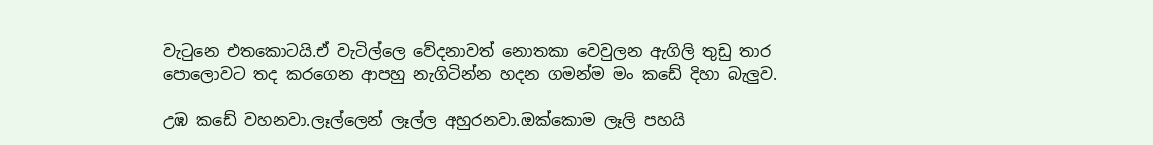වැටුනෙ එතකොටයි.ඒ වැටිල්ලෙ වේදනාවත් නොතකා වෙවුලන ඇගිලි තුඩු තාර පොලොවට තද කරගෙන ආපහු නැගිටින්න හදන ගමන්ම මං කඩේ දිහා බැලුව.

උඹ කඩේ වහනවා.ලෑල්ලෙන් ලෑල්ල අහුරනවා.ඔක්කොම ලෑලි පහයි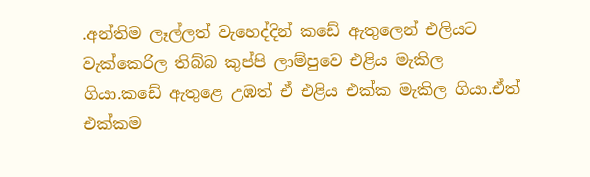.අන්තිම ලෑල්ලත් වැහෙද්දින් කඩේ ඇතුලෙන් එලියට වැක්කෙරිල තිබ්බ කුප්පි ලාම්පුවෙ එළිය මැකිල ගියා.කඩේ ඇතුළෙ උඹත් ඒ එළිය එක්ක මැකිල ගියා.ඒත් එක්කම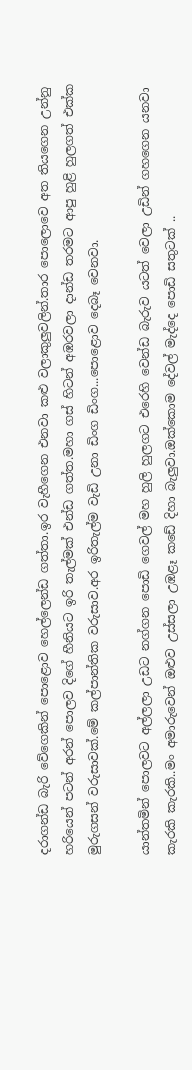දරාගන්ඩ බැරි වේගෙකින් පොළොව හෙල්ලෙන්ඩ ගත්තා.ඉර වැහීගෙන එනවා කළු වලාකුලුවලින්.තාර පොලොවෙ අත තියගෙන උන්නු හරියෙන් පටන් අරන් පොලව දිගේ හීනියට ඉරි තැල්මක් එන්ඩ ගත්ත.මහා ගස් හිටන් අඹරවලා දාන්ඩ තරමට ආපු හුළි හුලගත් එක්ක මුරුගසන් වරුසාවක්.මේ කල්පාන්තික වරුසාව.අර ඉරිතැල්ම වැඩි උනා ඩිංග ඩිංග...පොළොව දෙබෑ වෙනවා.

යාන්තමින් පොලවට අල්ලලා උඩට නග්ගන පොඩි ගෙවල් මහ හුලි හුලගට එරෙහි වෙන්ඩ බැරුව යටත් වෙලා උඩින් ගහගෙන යනවා කැරකි කැරකි..මං අමාරුවෙන් ඔළුව උස්සලා උඹළෑ කඩේ දිහා බැලුවා.ඔක්කොම දේවල් මැද්දෙ පොඩි සතුටක් ..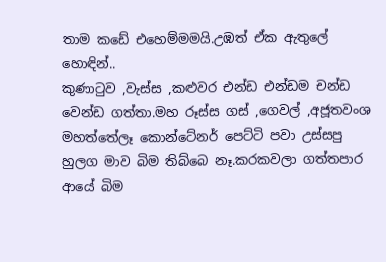තාම කඩේ එහෙම්මමයි.උඹත් ඒක ඇතුලේ හොඳින්..
කුණාටුව ,වැස්ස ,කළුවර එන්ඩ එන්ඩම චන්ඩ වෙන්ඩ ගත්තා.මහ රූස්ස ගස් ,ගෙවල් ,අජූතවංශ මහත්තේලෑ කොන්ටේනර් පෙට්ටි පවා උස්සපු හුලග මාව බිම තිබ්බෙ නෑ.කරකවලා ගත්තපාර ආයේ බිම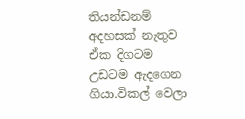තියන්ඩනම් අදහසක් නැතුව ඒක දිගටම උඩටම ඇදගෙන ගියා.විකල් වෙලා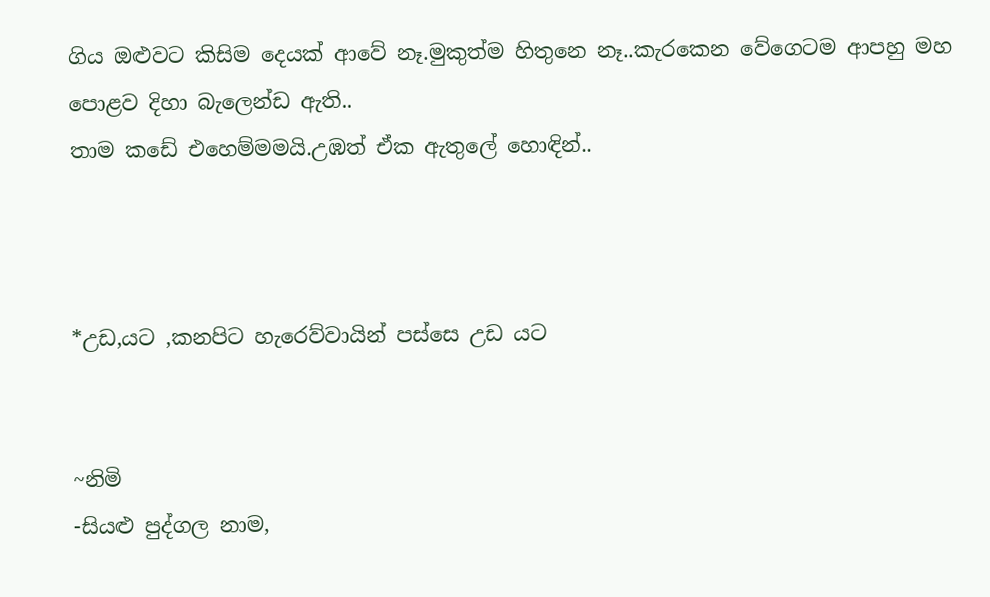ගිය ඔළුවට කිසිම දෙයක් ආවේ නෑ.මුකුත්ම හිතුනෙ නෑ..කැරකෙන වේගෙටම ආපහු මහ පොළව දිහා බැලෙන්ඩ ඇති..
තාම කඩේ එහෙම්මමයි.උඹත් ඒක ඇතුලේ හොඳින්..



*උඩ,යට ,කනපිට හැරෙව්වායින් පස්සෙ උඩ යට


~නිමි
-සියළු පුද්ගල නාම,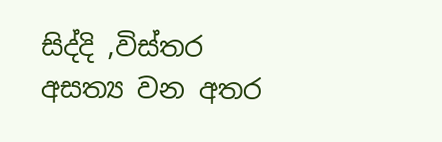සිද්දි ,විස්තර අසත්‍ය වන අතර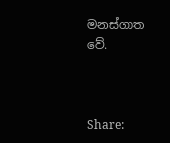මනස්ගාත වේ.



Share: